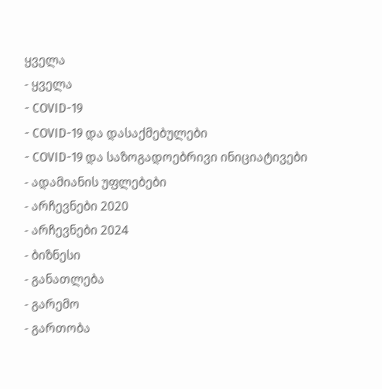ყველა
- ყველა
- COVID-19
- COVID-19 და დასაქმებულები
- COVID-19 და საზოგადოებრივი ინიციატივები
- ადამიანის უფლებები
- არჩევნები 2020
- არჩევნები 2024
- ბიზნესი
- განათლება
- გარემო
- გართობა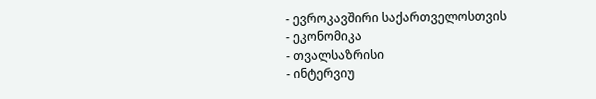- ევროკავშირი საქართველოსთვის
- ეკონომიკა
- თვალსაზრისი
- ინტერვიუ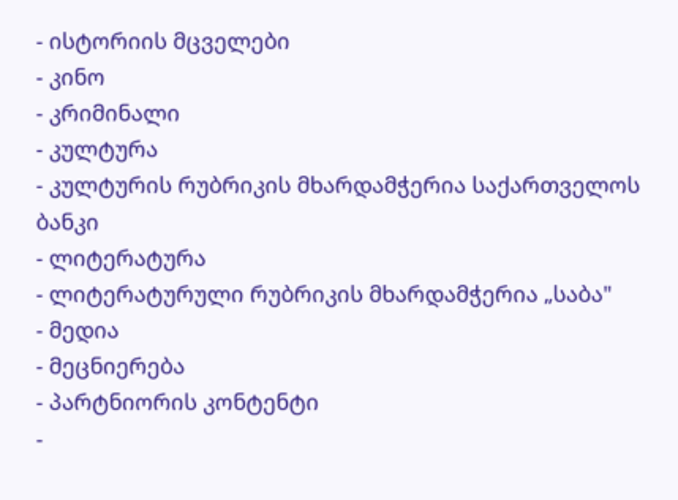- ისტორიის მცველები
- კინო
- კრიმინალი
- კულტურა
- კულტურის რუბრიკის მხარდამჭერია საქართველოს ბანკი
- ლიტერატურა
- ლიტერატურული რუბრიკის მხარდამჭერია „საბა"
- მედია
- მეცნიერება
- პარტნიორის კონტენტი
-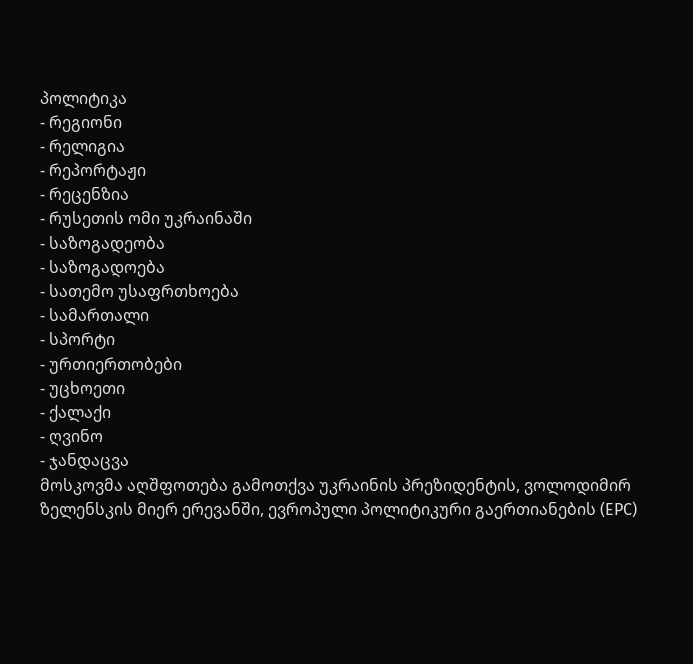პოლიტიკა
- რეგიონი
- რელიგია
- რეპორტაჟი
- რეცენზია
- რუსეთის ომი უკრაინაში
- საზოგადეობა
- საზოგადოება
- სათემო უსაფრთხოება
- სამართალი
- სპორტი
- ურთიერთობები
- უცხოეთი
- ქალაქი
- ღვინო
- ჯანდაცვა
მოსკოვმა აღშფოთება გამოთქვა უკრაინის პრეზიდენტის, ვოლოდიმირ ზელენსკის მიერ ერევანში, ევროპული პოლიტიკური გაერთიანების (EPC)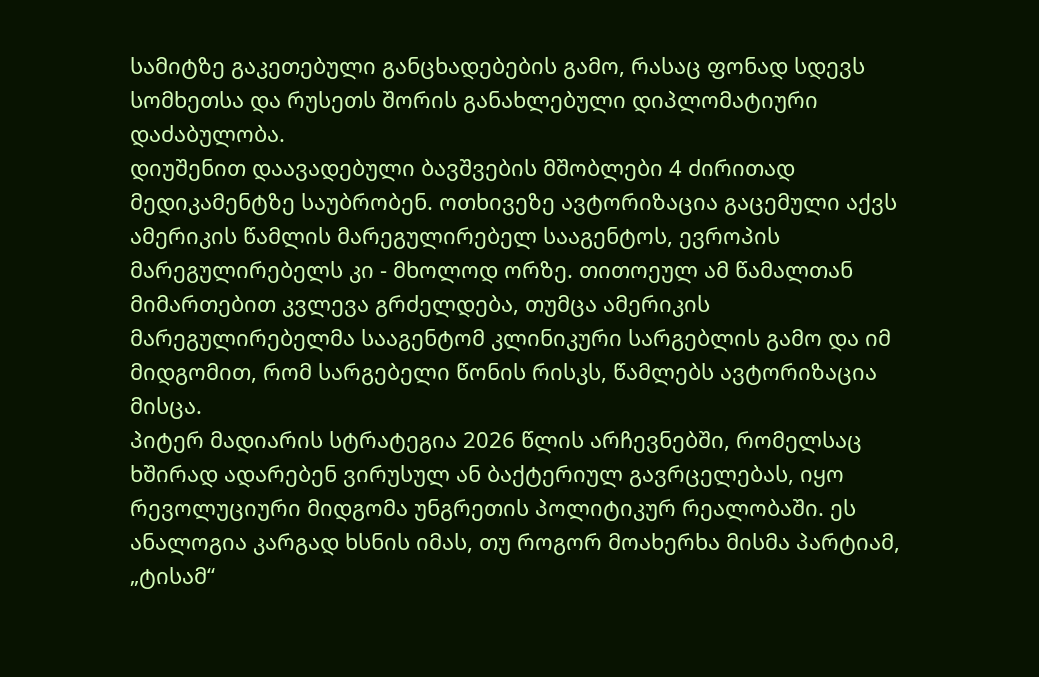სამიტზე გაკეთებული განცხადებების გამო, რასაც ფონად სდევს სომხეთსა და რუსეთს შორის განახლებული დიპლომატიური დაძაბულობა.
დიუშენით დაავადებული ბავშვების მშობლები 4 ძირითად მედიკამენტზე საუბრობენ. ოთხივეზე ავტორიზაცია გაცემული აქვს ამერიკის წამლის მარეგულირებელ სააგენტოს, ევროპის მარეგულირებელს კი - მხოლოდ ორზე. თითოეულ ამ წამალთან მიმართებით კვლევა გრძელდება, თუმცა ამერიკის მარეგულირებელმა სააგენტომ კლინიკური სარგებლის გამო და იმ მიდგომით, რომ სარგებელი წონის რისკს, წამლებს ავტორიზაცია მისცა.
პიტერ მადიარის სტრატეგია 2026 წლის არჩევნებში, რომელსაც ხშირად ადარებენ ვირუსულ ან ბაქტერიულ გავრცელებას, იყო რევოლუციური მიდგომა უნგრეთის პოლიტიკურ რეალობაში. ეს ანალოგია კარგად ხსნის იმას, თუ როგორ მოახერხა მისმა პარტიამ, „ტისამ“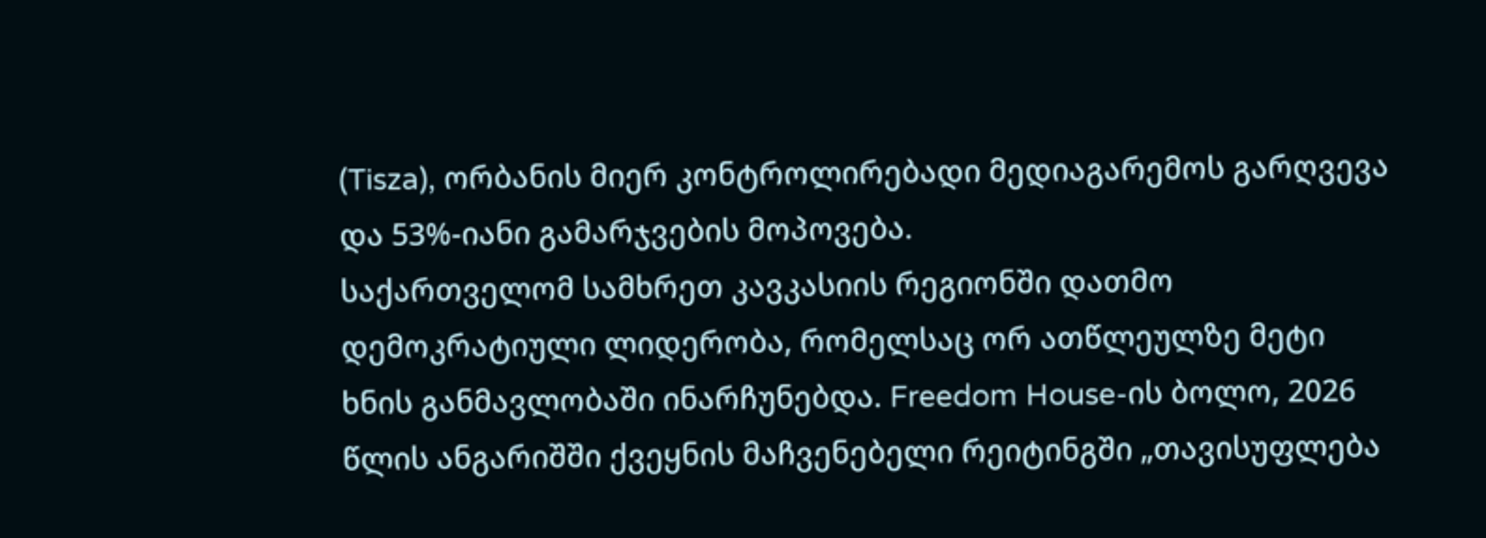(Tisza), ორბანის მიერ კონტროლირებადი მედიაგარემოს გარღვევა და 53%-იანი გამარჯვების მოპოვება.
საქართველომ სამხრეთ კავკასიის რეგიონში დათმო დემოკრატიული ლიდერობა, რომელსაც ორ ათწლეულზე მეტი ხნის განმავლობაში ინარჩუნებდა. Freedom House-ის ბოლო, 2026 წლის ანგარიშში ქვეყნის მაჩვენებელი რეიტინგში „თავისუფლება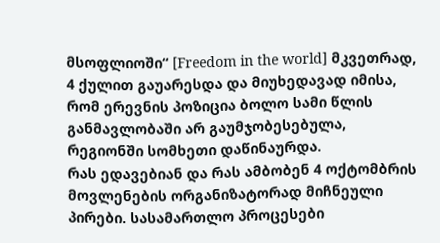მსოფლიოში“ [Freedom in the world] მკვეთრად, 4 ქულით გაუარესდა და მიუხედავად იმისა, რომ ერევნის პოზიცია ბოლო სამი წლის განმავლობაში არ გაუმჯობესებულა, რეგიონში სომხეთი დაწინაურდა.
რას ედავებიან და რას ამბობენ 4 ოქტომბრის მოვლენების ორგანიზატორად მიჩნეული პირები. სასამართლო პროცესები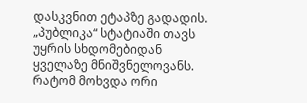დასკვნით ეტაპზე გადადის. „პუბლიკა“ სტატიაში თავს უყრის სხდომებიდან ყველაზე მნიშვნელოვანს.
რატომ მოხვდა ორი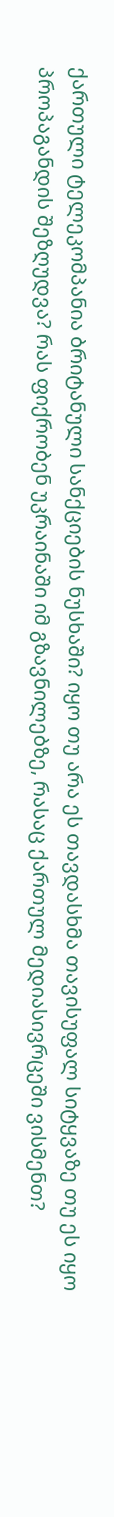ქართული ტელეკომპანია ბრიტანული სანქციების ნუსხაში? იყო თუ არა ეს თავდასხმა თავისუფალ სიტყვაზე თუ ეს იყო პროპაგანდის შეზღუდვა? რას ფიქრობენ უკრაინაში იმ გზავნილებზე, რასაც ქართულ მედიასივრცეში ვისმენთ?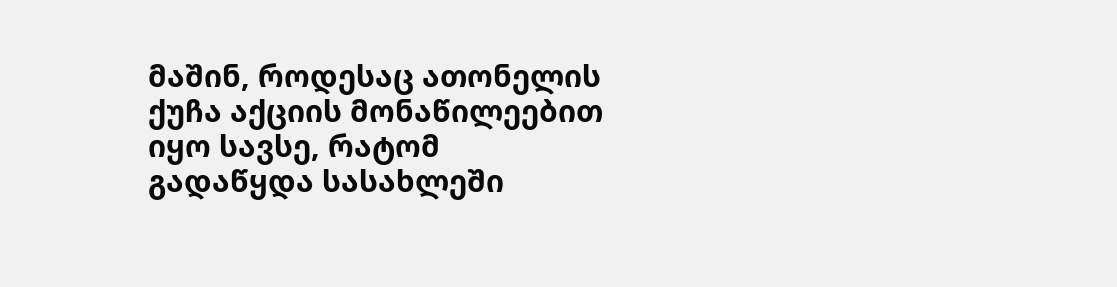მაშინ, როდესაც ათონელის ქუჩა აქციის მონაწილეებით იყო სავსე, რატომ გადაწყდა სასახლეში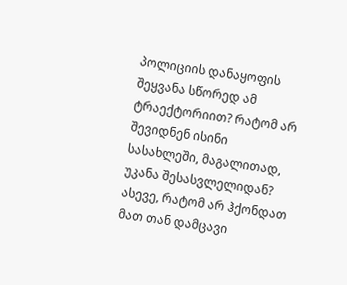პოლიციის დანაყოფის შეყვანა სწორედ ამ ტრაექტორიით? რატომ არ შევიდნენ ისინი სასახლეში, მაგალითად, უკანა შესასვლელიდან? ასევე, რატომ არ ჰქონდათ მათ თან დამცავი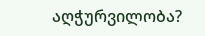აღჭურვილობა?